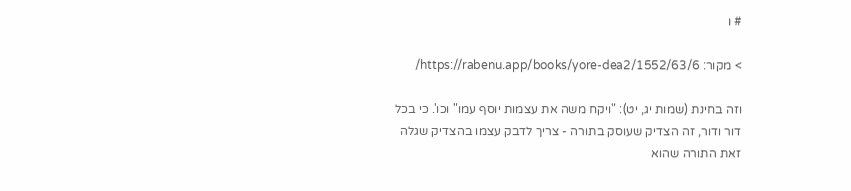# ו

> מקור: https://rabenu.app/books/yore-dea2/1552/63/6/

וזה בחינת (שמות יג, יט): "ויקח משה את עצמות יוסף עמו" וכו'. כי בכל דור ודור, זה הצדיק שעוסק בתורה - צריך לדבק עצמו בהצדיק שגלה זאת התורה שהוא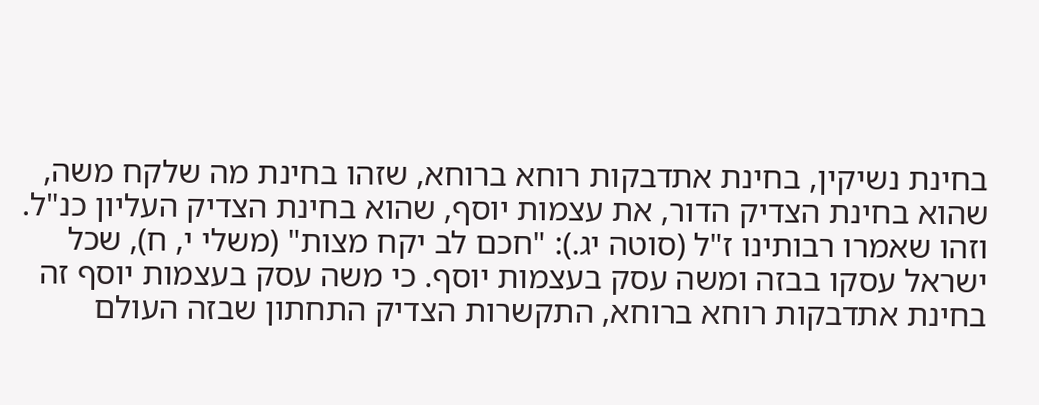בחינת נשיקין, בחינת אתדבקות רוחא ברוחא, שזהו בחינת מה שלקח משה, שהוא בחינת הצדיק הדור, את עצמות יוסף, שהוא בחינת הצדיק העליון כנ"ל. וזהו שאמרו רבותינו ז"ל (סוטה יג.): "חכם לב יקח מצות" (משלי י, ח), שכל ישראל עסקו בבזה ומשה עסק בעצמות יוסף. כי משה עסק בעצמות יוסף זה בחינת אתדבקות רוחא ברוחא, התקשרות הצדיק התחתון שבזה העולם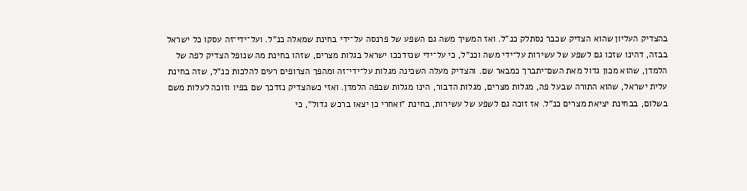בהצדיק העליון שהוא הצדיק שכבר נסתלק כנ"ל. ואז המשיך משה גם השפע של פרנסה על־ידי בחינת שמאלה כנ"ל. ועל־ידי־זה עסקו כל ישראל בבזה, דהינו שזכו גם לשפע של עשירות על־ידי משה וכנ"ל, כי על־ידי שנזדככו ישראל בגלות מצרים, שזהו בחינת מה שנופל הצדיק לפה של הלמדן, שהוא מכון גדול מאת השם־יתברך כמבאר שם. והצדיק מעלה השכינה מגלות על־ידי־זה ומהפך הצרופים רעים להלכות כנ"ל, שזה בחינת עלית ישראל, שהוא התורה שבעל פה, מגלות מצרים, מגלות הדבור, הינו מגלות שבפה הלמדן. ואזי כשהצדיק נזדכך שם בפיו וזוכה לעלות משם בשלום, בבחינת יציאת מצרים כנ"ל. אז זוכה גם לשפע של עשירות, בחינת "ואחרי כן יצאו ברכש גדול", כי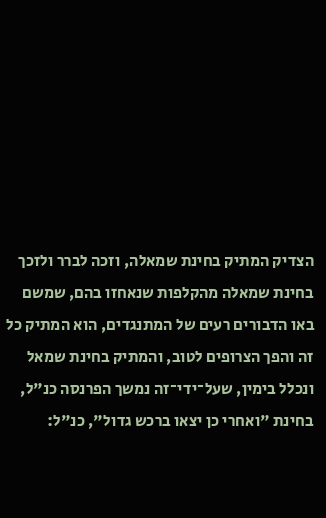הצדיק המתיק בחינת שמאלה, וזכה לברר ולזכך בחינת שמאלה מהקלפות שנאחזו בהם, שמשם באו הדבורים רעים של המתנגדים, הוא המתיק כל זה והפך הצרופים לטוב, והמתיק בחינת שמאל ונכלל בימין, שעל־ידי־זה נמשך הפרנסה כנ"ל, בחינת "ואחרי כן יצאו ברכש גדול", כנ"ל: